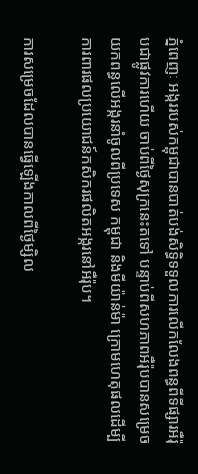ភ្នំពេញៈ អង្កររបស់កម្ពុជាបានបាត់បង់សិទិ្ធទទួលការលើកលែងពន្ធពីទីផ្សារអឺរ៉ុបជាផ្លូវការហើយ ចាប់ពីថ្ងៃសុក្រនេះតទៅ បន្ទាប់ពីសហភាពអឺរ៉ុបបានសម្រេចយកពន្ធលើអង្ករនាំចូលពីប្រទេស កម្ពុជា និងមីយ៉ាន់ម៉ា ក្រោមហេតុផលដើម្បីការពារផលប្រយោជន៍កសិករផលិតអង្ករនៅអឺរ៉ុប។

ការសម្រេចដែលបានធ្វើឡើងកាលពីថ្ងៃម្សិល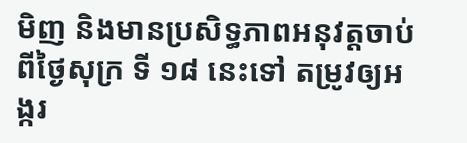មិញ និងមានប្រសិទ្ធភាពអនុវត្តចាប់ពីថ្ងៃសុក្រ ទី ១៨ នេះទៅ តម្រូវឲ្យអង្ករ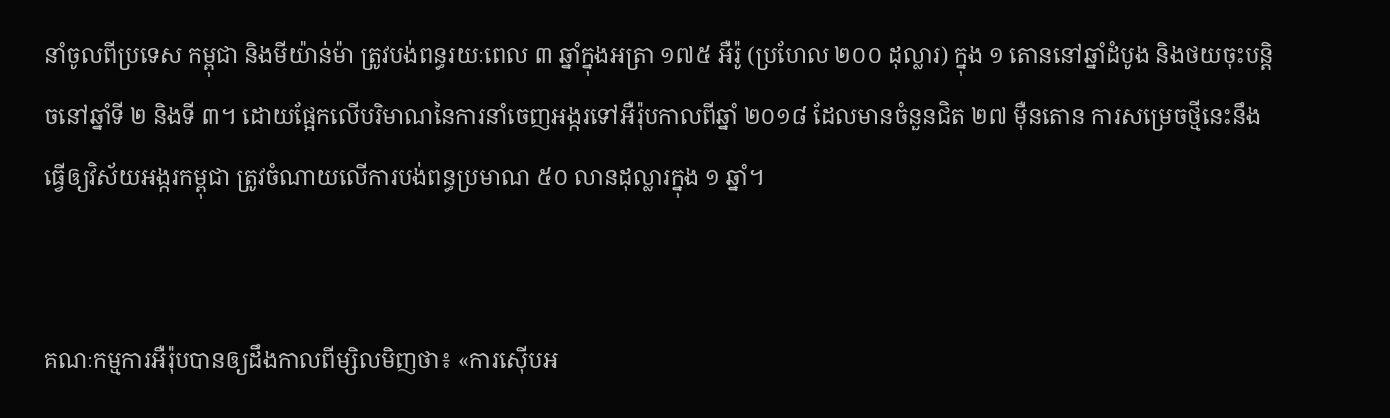នាំចូលពីប្រទេស កម្ពុជា និងមីយ៉ាន់ម៉ា ត្រូវបង់ពន្ធរយៈពេល ៣ ឆ្នាំក្នុងអត្រា ១៧៥ អឺរ៉ូ (ប្រហែល ២០០ ដុល្លារ) ក្នុង ១ តោននៅឆ្នាំដំបូង និងថយចុះបន្តិចនៅឆ្នាំទី ២ និងទី ៣។ ដោយផ្អែកលើបរិមាណនៃការនាំចេញអង្ករទៅអឺរ៉ុបកាលពីឆ្នាំ ២០១៨ ដែលមានចំនួនជិត ២៧ ម៉ឺនតោន ការសម្រេចថ្មីនេះនឹងធ្វើឲ្យវិស័យអង្ករកម្ពុជា ត្រូវចំណាយលើការបង់ពន្ធប្រមាណ ៥០ លានដុល្លារក្នុង ១ ឆ្នាំ។


គណៈកម្មការអឺរ៉ុបបានឲ្យដឹងកាលពីម្សិលមិញថា៖ «ការស៊ើបអ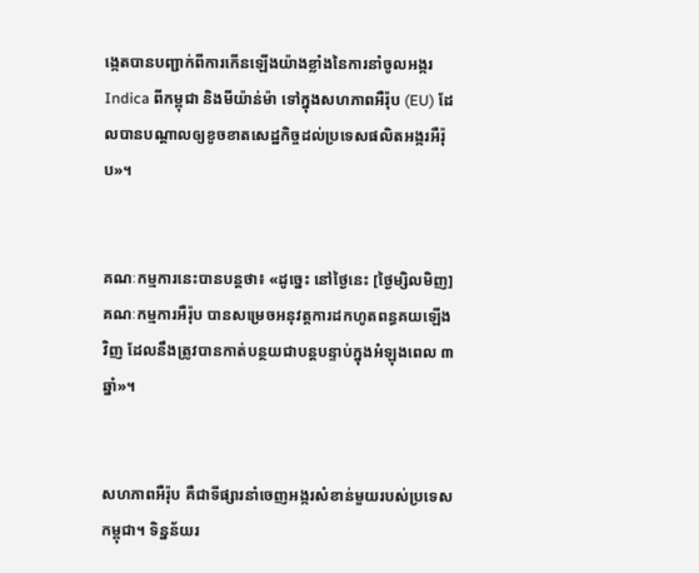ង្កេតបានបញ្ជាក់ពីការកើនឡើងយ៉ាងខ្លាំងនៃការនាំចូលអង្ករ Indica ពីកម្ពុជា និងមីយ៉ាន់ម៉ា ទៅក្នុងសហភាពអឺរ៉ុប (EU) ដែលបានបណ្ដាលឲ្យខូចខាតសេដ្ឋកិច្ចដល់ប្រទេសផលិតអង្ករអឺរ៉ុប»។


គណៈកម្មការនេះបានបន្តថា៖ «ដូច្នេះ នៅថ្ងៃនេះ [ថ្ងៃម្សិលមិញ] គណៈកម្មការអឺរ៉ុប បានសម្រេចអនុវត្តការដកហូតពន្ធគយឡើងវិញ ដែលនឹងត្រូវបានកាត់បន្ថយជាបន្តបន្ទាប់ក្នុងអំឡុងពេល ៣ ឆ្នាំ»។


សហភាពអឺរ៉ុប គឺជាទីផ្សារនាំចេញអង្ករសំខាន់មួយរបស់ប្រទេស កម្ពុជា។ ទិន្នន័យរ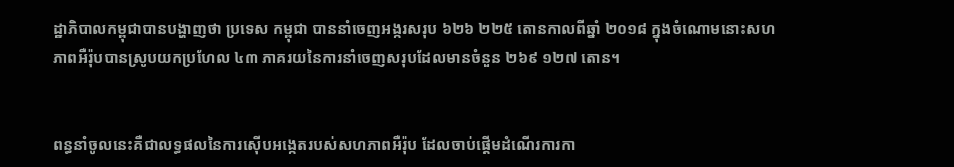ដ្ឋាភិបាលកម្ពុជាបានបង្ហាញថា ប្រទេស កម្ពុជា បាននាំចេញអង្ករសរុប ៦២៦ ២២៥ តោនកាលពីឆ្នាំ ២០១៨ ក្នុងចំណោមនោះសហភាពអឺរ៉ុបបានស្រូបយកប្រហែល ៤៣ ភាគរយនៃការនាំចេញសរុបដែលមានចំនួន ២៦៩ ១២៧ តោន។


ពន្ធនាំចូលនេះគឺជាលទ្ធផលនៃការស៊ើបអង្កេតរបស់សហភាពអឺរ៉ុប ដែលចាប់ផ្ដើមដំណើរការកា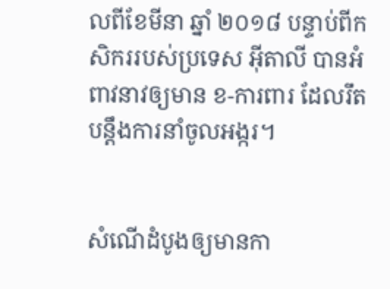លពីខែមីនា ឆ្នាំ ២០១៨ បន្ទាប់ពីកសិកររបស់ប្រទេស អ៊ីតាលី បានអំពាវនាវឲ្យមាន ខ-ការពារ ដែលរឹតបន្តឹងការនាំចូលអង្ករ។


សំណើដំបូងឲ្យមានកា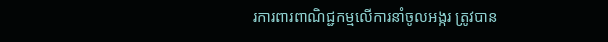រការពារពាណិជ្ជកម្មលើការនាំចូលអង្ករ ត្រូវបាន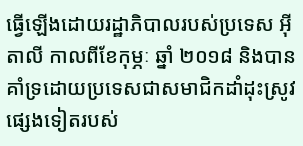ធ្វើឡើងដោយរដ្ឋាភិបាលរបស់ប្រទេស អ៊ីតាលី កាលពីខែកុម្ភៈ ឆ្នាំ ២០១៨ និងបានគាំទ្រដោយប្រទេសជាសមាជិកដាំដុះស្រូវផ្សេងទៀតរបស់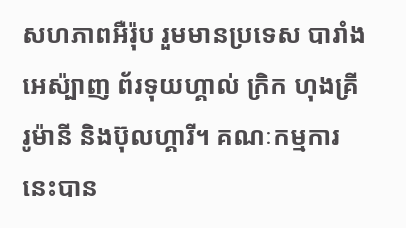សហភាពអឺរ៉ុប រួមមានប្រទេស បារាំងអេស៉្បាញ ព័រទុយហ្គាល់ ក្រិក ហុងគ្រី រូម៉ានី និងប៊ុលហ្គារី។ គណៈកម្មការនេះបាន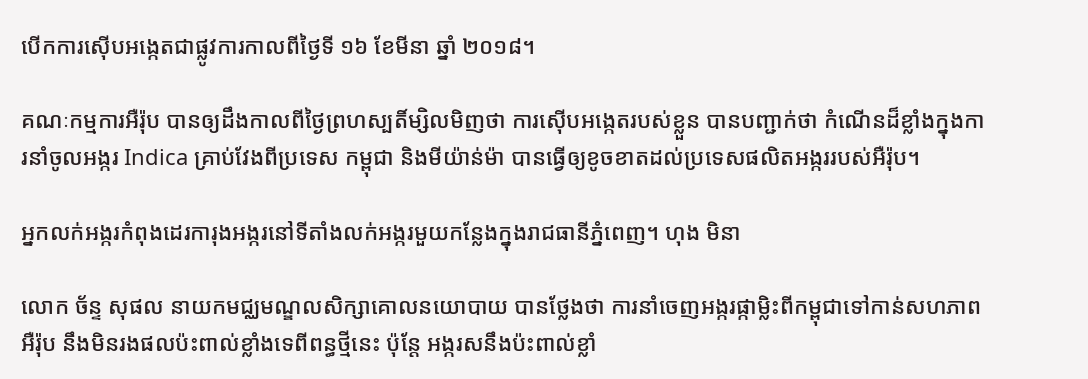បើកការស៊ើបអង្កេតជាផ្លូវការកាលពីថ្ងៃទី ១៦ ខែមីនា ឆ្នាំ ២០១៨។

គណៈកម្មការអឺរ៉ុប បានឲ្យដឹងកាលពីថ្ងៃព្រហស្បតិ៍ម្សិលមិញថា ការស៊ើបអង្កេតរបស់ខ្លួន បានបញ្ជាក់ថា កំណើនដ៏ខ្លាំងក្នុងការនាំចូលអង្ករ Indica គ្រាប់វែងពីប្រទេស កម្ពុជា និងមីយ៉ាន់ម៉ា បានធ្វើឲ្យខូចខាតដល់ប្រទេសផលិតអង្កររបស់អឺរ៉ុប។

អ្នកលក់អង្ករកំពុងដេរការុងអង្ករនៅទីតាំងលក់អង្ករមួយកន្លែងក្នុងរាជធានីភ្នំពេញ។ ហុង មិនា

លោក ច័ន្ទ សុផល នាយកមជ្ឈមណ្ឌលសិក្សាគោលនយោបាយ បានថ្លែងថា ការនាំចេញអង្ករផ្កាម្លិះពីកម្ពុជាទៅកាន់សហភាពអឺរ៉ុប នឹងមិនរងផលប៉ះពាល់ខ្លាំងទេពីពន្ធថ្មីនេះ ប៉ុន្តែ អង្ករសនឹងប៉ះពាល់ខ្លាំ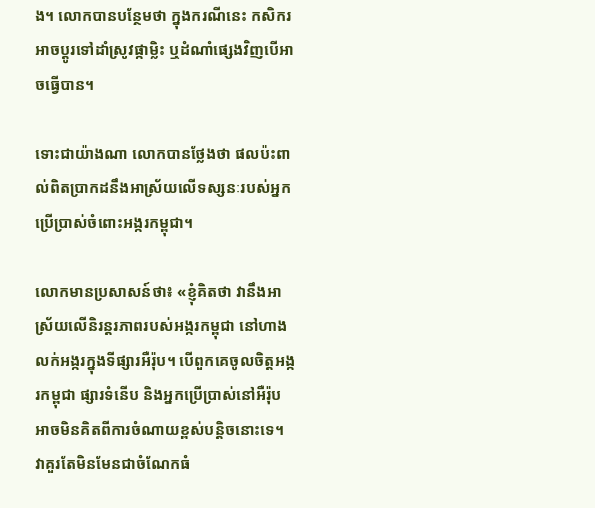ង។ លោកបានបន្ថែមថា ក្នុងករណីនេះ កសិករអាចប្តូរទៅដាំស្រូវផ្កាម្លិះ ឬដំណាំផ្សេងវិញបើអាចធ្វើបាន។

ទោះជាយ៉ាងណា លោកបានថ្លែងថា ផលប៉ះពាល់ពិតប្រាកដនឹងអាស្រ័យលើទស្សនៈរបស់អ្នកប្រើប្រាស់ចំពោះអង្ករកម្ពុជា។

លោកមានប្រសាសន៍ថា៖ «ខ្ញុំគិតថា វានឹងអាស្រ័យលើនិរន្តរភាពរបស់អង្ករកម្ពុជា នៅហាងលក់អង្ករក្នុងទីផ្សារអឺរ៉ុប។ បើពួកគេចូលចិត្តអង្ករកម្ពុជា ផ្សារទំនើប និងអ្នកប្រើប្រាស់នៅអឺរ៉ុប អាចមិនគិតពីការចំណាយខ្ពស់បន្តិចនោះទេ។ វាគួរតែមិនមែនជាចំណែកធំ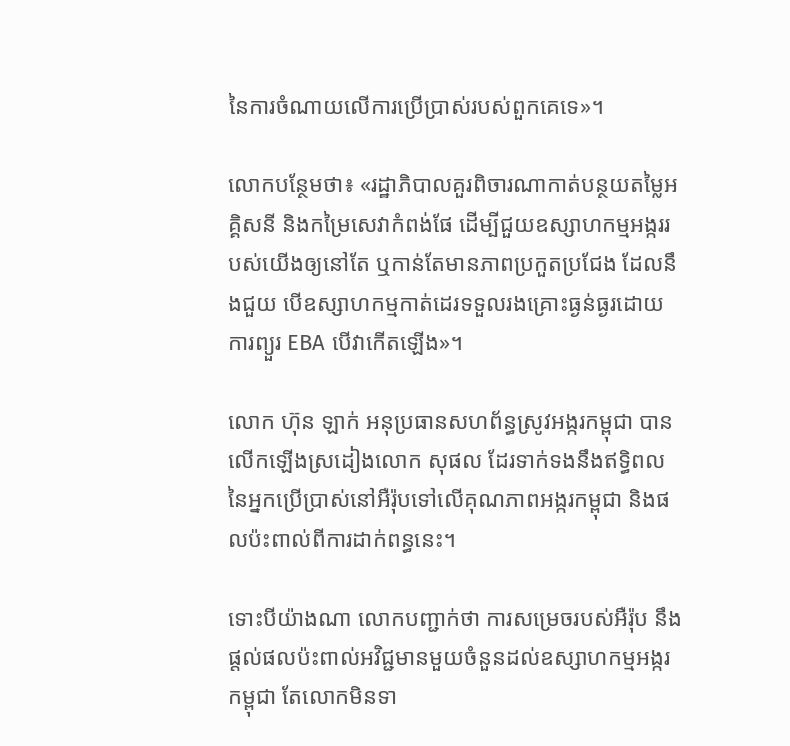នៃការចំណាយលើការប្រើប្រាស់របស់ពួកគេទេ»។

លោកបន្ថែមថា៖ «រដ្ឋាភិបាលគួរពិចារណាកាត់បន្ថយតម្លៃអគ្គិសនី និងកម្រៃសេវាកំពង់ផែ ដើម្បីជួយឧស្សាហកម្មអង្កររបស់យើងឲ្យនៅតែ ឬកាន់តែមានភាពប្រកួតប្រជែង ដែលនឹងជួយ បើឧស្សាហកម្មកាត់ដេរទទួលរងគ្រោះធ្ងន់ធ្ងរដោយការព្យួរ EBA បើវាកើតឡើង»។

លោក ហ៊ុន ឡាក់ អនុប្រធានសហព័ន្ធស្រូវអង្ករកម្ពុជា បានលើកឡើងស្រដៀងលោក សុផល ដែរទាក់ទងនឹងឥទ្ធិពលនៃអ្នកប្រើប្រាស់នៅអឺរ៉ុបទៅលើគុណភាពអង្ករកម្ពុជា និងផលប៉ះពាល់ពីការដាក់ពន្ធនេះ។

ទោះបីយ៉ាងណា លោកបញ្ជាក់ថា ការសម្រេចរបស់អឺរ៉ុប នឹងផ្តល់ផលប៉ះពាល់អវិជ្ជមានមួយចំនួនដល់ឧស្សាហកម្មអង្ករកម្ពុជា តែលោកមិនទា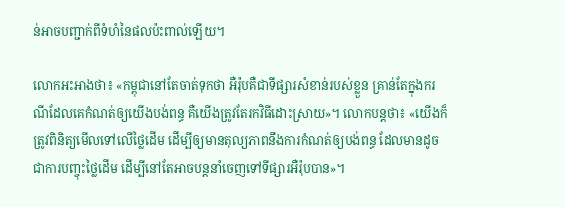ន់អាចបញ្ជាក់ពីទំហំនៃផលប៉ះពាល់ឡើយ។

លោកអះអាងថា៖ «កម្ពុជានៅតែចាត់ទុកថា អឺរ៉ុបគឺជាទីផ្សារសំខាន់របស់ខ្លួន គ្រាន់តែក្នុងករណីដែលគេកំណត់ឲ្យយើងបង់ពន្ធ គឺយើងត្រូវតែរកវិធីដោះស្រាយ»។ លោកបន្តថា៖ «យើងក៏ត្រូវពិនិត្យមើលទៅលើថ្លៃដើម ដើម្បីឲ្យមានតុល្យភាពនឹងការកំណត់ឲ្យបង់ពន្ធ ដែលមានដូចជាការបញ្ចុះថ្លៃដើម ដើម្បីនៅតែអាចបន្តនាំចេញទៅទីផ្សារអឺរ៉ុបបាន»។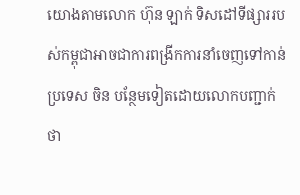យោងតាមលោក ហ៊ុន ឡាក់ ទិសដៅទីផ្សាររបស់កម្ពុជាអាចជាការពង្រីកការនាំចេញទៅកាន់ប្រទេស ចិន បន្ថែមទៀតដោយលោកបញ្ជាក់ថា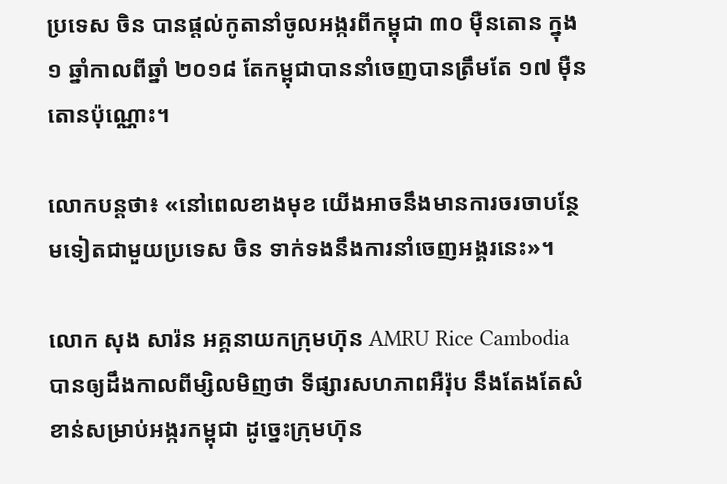ប្រទេស ចិន បានផ្តល់កូតានាំចូលអង្ករពីកម្ពុជា ៣០ ម៉ឺនតោន ក្នុង ១ ឆ្នាំកាលពីឆ្នាំ ២០១៨ តែកម្ពុជាបាននាំចេញបានត្រឹមតែ ១៧ ម៉ឺនតោនប៉ុណ្ណោះ។

លោកបន្តថា៖ «នៅពេលខាងមុខ យើងអាចនឹងមានការចរចាបន្ថែមទៀតជាមួយប្រទេស ចិន ទាក់ទងនឹងការនាំចេញអង្គរនេះ»។

លោក សុង សារ៉ន អគ្គនាយកក្រុមហ៊ុន AMRU Rice Cambodia បានឲ្យដឹងកាលពីម្សិលមិញថា ទីផ្សារសហភាពអឺរ៉ុប នឹងតែងតែសំខាន់សម្រាប់អង្ករកម្ពុជា ដូច្នេះក្រុមហ៊ុន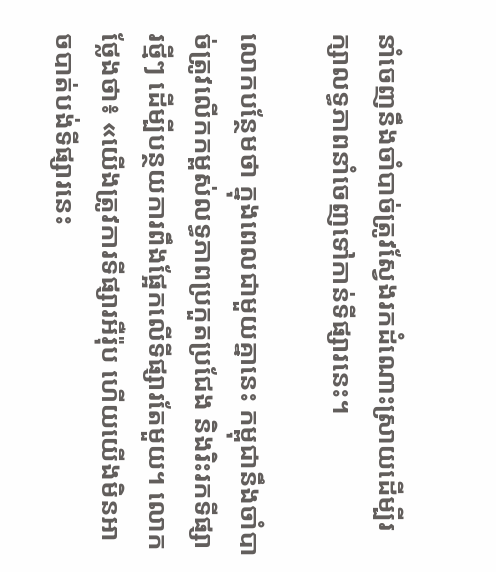នាំចេញនឹងចាំបាច់ត្រូវស្វែងរកដំណោះស្រាយដើម្បីរក្សាលទ្ធភាពនាំចេញទៅកាន់ទីផ្សារនេះ។

លោកបន្ថែមថា ក្នុងពេលជាមួយគ្នានេះ កម្ពុជានឹងចាំបាច់ត្រូវលើកកម្ពស់លទ្ធភាពប្រកួតប្រជែង និងរិះរកទីផ្សារថ្មីៗ ដើម្បីបន្ថយការពឹងផ្អែកលើទីផ្សារតែមួយ។ លោកថ្លែងថា៖ «យើងត្រូវការទីផ្សារអឺរ៉ុប ហើយយើងមិនអាចបាត់បង់ទីផ្សារនេះ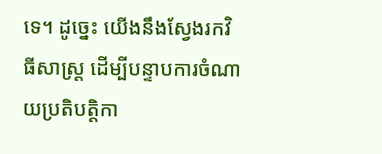ទេ។ ដូច្នេះ យើងនឹងស្វែងរកវិធីសាស្រ្ត ដើម្បីបន្ទាបការចំណាយប្រតិបត្តិកា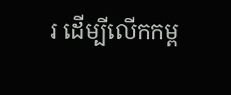រ ដើម្បីលើកកម្ព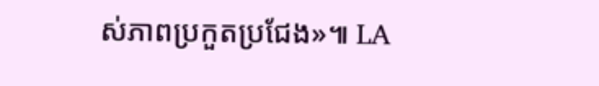ស់ភាពប្រកួតប្រជែង»៕ LA